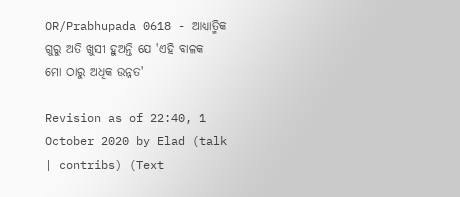OR/Prabhupada 0618 - ଆଧ୍ୟାତ୍ମିକ ଗୁରୁ ଅତି ଖୁସୀ ହୁଅନ୍ତି ଯେ 'ଏହି ବାଳକ ମୋ ଠାରୁ ଅଧିକ ଉନ୍ନତ'

Revision as of 22:40, 1 October 2020 by Elad (talk | contribs) (Text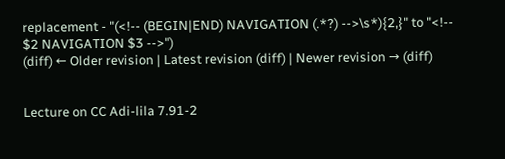replacement - "(<!-- (BEGIN|END) NAVIGATION (.*?) -->\s*){2,}" to "<!-- $2 NAVIGATION $3 -->")
(diff) ← Older revision | Latest revision (diff) | Newer revision → (diff)


Lecture on CC Adi-lila 7.91-2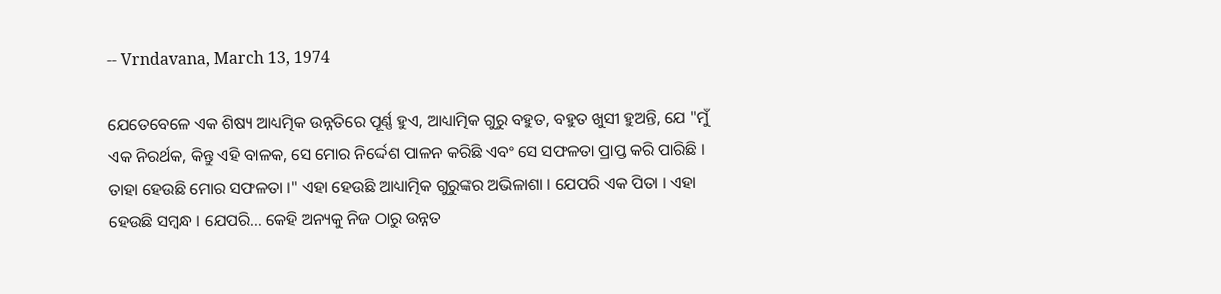-- Vrndavana, March 13, 1974

ଯେତେବେଳେ ଏକ ଶିଷ୍ୟ ଆଧ୍ୟତ୍ମିକ ଉନ୍ନତିରେ ପୂର୍ଣ୍ଣ ହୁଏ, ଆଧ୍ୟାତ୍ମିକ ଗୁରୁ ବହୁତ, ବହୁତ ଖୁସୀ ହୁଅନ୍ତି, ଯେ "ମୁଁ ଏକ ନିରର୍ଥକ, କିନ୍ତୁ ଏହି ବାଳକ, ସେ ମୋର ନିର୍ଦ୍ଦେଶ ପାଳନ କରିଛି ଏବଂ ସେ ସଫଳତା ପ୍ରାପ୍ତ କରି ପାରିଛି । ତାହା ହେଉଛି ମୋର ସଫଳତା ।" ଏହା ହେଉଛି ଆଧ୍ୟାତ୍ମିକ ଗୁରୁଙ୍କର ଅଭିଳାଶା । ଯେପରି ଏକ ପିତା । ଏହା ହେଉଛି ସମ୍ବନ୍ଧ । ଯେପରି... କେହି ଅନ୍ୟକୁ ନିଜ ଠାରୁ ଉନ୍ନତ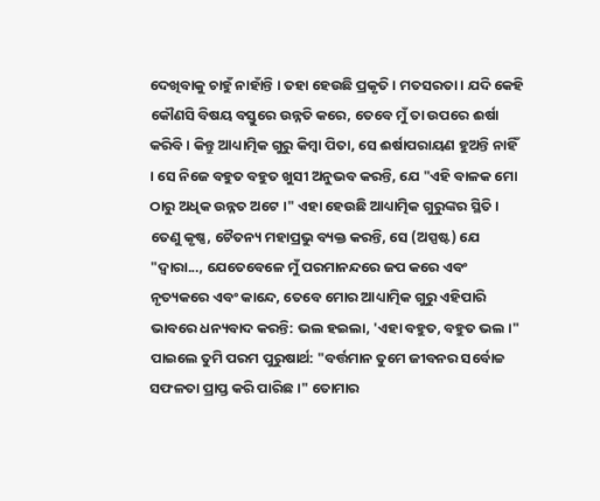ଦେଖିବାକୁ ଚାହୁଁ ନାହାଁନ୍ତି । ତହା ହେଉଛି ପ୍ରକୃତି । ମତସରତା । ଯଦି କେହି କୌଣସି ବିଷୟ ବସ୍ତୁରେ ଉନ୍ନତି କରେ, ତେବେ ମୁଁ ତା ଉପରେ ଈର୍ଷା କରିବି । କିନ୍ତୁ ଆଧ୍ୟାତ୍ମିକ ଗୁରୁ କିମ୍ଵା ପିତା, ସେ ଈର୍ଷାପରାୟଣ ହୁଅନ୍ତି ନାହିଁ । ସେ ନିଜେ ବହୁତ ବହୁତ ଖୁସୀ ଅନୁଭବ କରନ୍ତି, ଯେ "ଏହି ବାଳକ ମୋ ଠାରୁ ଅଧିକ ଉନ୍ନତ ଅଟେ ।" ଏହା ହେଉଛି ଆଧ୍ୟାତ୍ମିକ ଗୁରୁଙ୍କର ସ୍ଥିତି । ତେଣୁ କୃଷ୍ଣ, ଚୈତନ୍ୟ ମହାପ୍ରଭୁ ବ୍ୟକ୍ତ କରନ୍ତି, ସେ (ଅସ୍ପଷ୍ଟ) ଯେ "ଦ୍ଵାରା..., ଯେତେବେଳେ ମୁଁ ପରମାନନ୍ଦରେ ଜପ କରେ ଏବଂ ନୃତ୍ୟକରେ ଏବଂ କାନ୍ଦେ, ତେବେ ମୋର ଆଧ୍ୟାତ୍ମିକ ଗୁରୁ ଏହିପାରି ଭାବରେ ଧନ୍ୟବାଦ କରନ୍ତି: ଭଲ ହଇଲା, 'ଏହା ବହୁତ, ବହୁତ ଭଲ ।" ପାଇଲେ ତୁମି ପରମ ପୁରୁଷାର୍ଥ: "ବର୍ତ୍ତମାନ ତୁମେ ଜୀବନର ସର୍ବୋଚ୍ଚ ସଫଳତା ପ୍ରାପ୍ତ କରି ପାରିଛ ।" ତୋମାର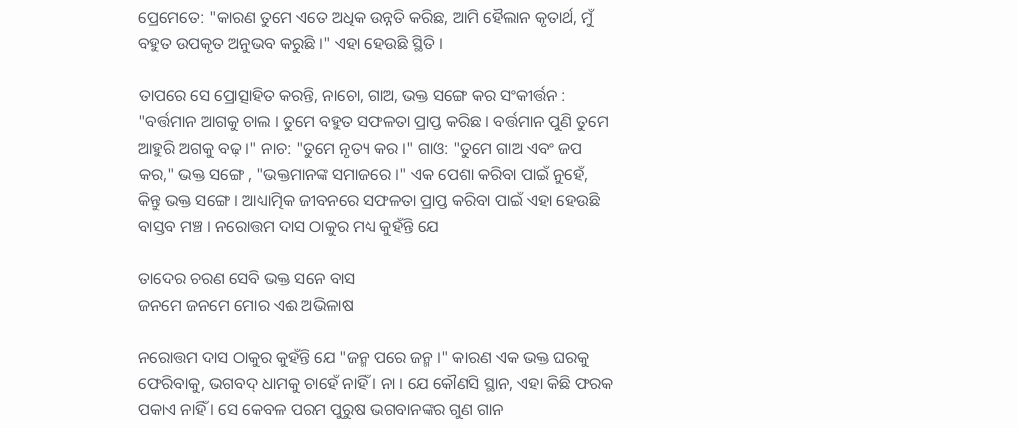ପ୍ରେମେତେ: "କାରଣ ତୁମେ ଏତେ ଅଧିକ ଉନ୍ନତି କରିଛ, ଆମି ହୈଲାନ କୃତାର୍ଥ, ମୁଁ ବହୁତ ଉପକୃତ ଅନୁଭବ କରୁଛି ।" ଏହା ହେଉଛି ସ୍ଥିତି ।

ତାପରେ ସେ ପ୍ରୋତ୍ସାହିତ କରନ୍ତି, ନାଚୋ, ଗାଅ, ଭକ୍ତ ସଙ୍ଗେ କର ସଂକୀର୍ତ୍ତନ : "ବର୍ତ୍ତମାନ ଆଗକୁ ଚାଲ । ତୁମେ ବହୁତ ସଫଳତା ପ୍ରାପ୍ତ କରିଛ । ବର୍ତ୍ତମାନ ପୁଣି ତୁମେ ଆହୁରି ଅଗକୁ ବଢ଼ ।" ନାଚ: "ତୁମେ ନୃତ୍ୟ କର ।" ଗାଓ: "ତୁମେ ଗାଅ ଏବଂ ଜପ କର," ଭକ୍ତ ସଙ୍ଗେ , "ଭକ୍ତମାନଙ୍କ ସମାଜରେ ।" ଏକ ପେଶା କରିବା ପାଇଁ ନୁହେଁ, କିନ୍ତୁ ଭକ୍ତ ସଙ୍ଗେ । ଆଧ୍ୟାତ୍ମିକ ଜୀବନରେ ସଫଳତା ପ୍ରାପ୍ତ କରିବା ପାଇଁ ଏହା ହେଉଛି ବାସ୍ତବ ମଞ୍ଚ । ନରୋତ୍ତମ ଦାସ ଠାକୁର ମଧ୍ୟ କୁହଁନ୍ତି ଯେ

ତାଦେର ଚରଣ ସେବି ଭକ୍ତ ସନେ ବାସ
ଜନମେ ଜନମେ ମୋର ଏଈ ଅଭିଳାଷ

ନରୋତ୍ତମ ଦାସ ଠାକୁର କୁହଁନ୍ତି ଯେ "ଜନ୍ମ ପରେ ଜନ୍ମ ।" କାରଣ ଏକ ଭକ୍ତ ଘରକୁ ଫେରିବାକୁ, ଭଗବଦ୍ ଧାମକୁ ଚାହେଁ ନାହିଁ । ନା । ଯେ କୌଣସି ସ୍ଥାନ, ଏହା କିଛି ଫରକ ପକାଏ ନାହିଁ । ସେ କେବଳ ପରମ ପୁରୁଷ ଭଗବାନଙ୍କର ଗୁଣ ଗାନ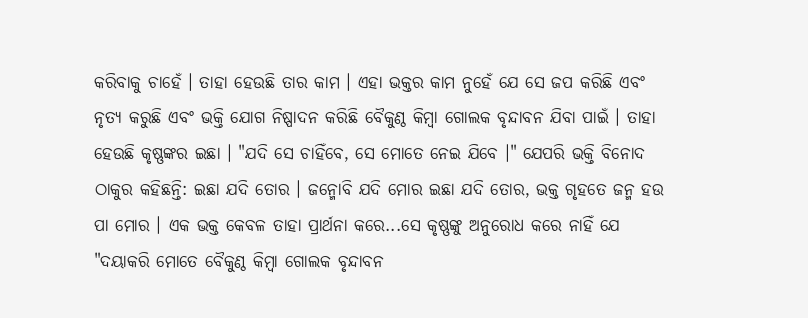କରିବାକୁ ଚାହେଁ । ତାହା ହେଉଛି ତାର କାମ । ଏହା ଭକ୍ତର କାମ ନୁହେଁ ଯେ ସେ ଜପ କରିଛି ଏବଂ ନୃତ୍ୟ କରୁଛି ଏବଂ ଭକ୍ତି ଯୋଗ ନିଷ୍ପାଦନ କରିଛି ବୈକୁଣ୍ଠ କିମ୍ଵା ଗୋଲକ ବୃନ୍ଦାବନ ଯିବା ପାଇଁ । ତାହା ହେଉଛି କୃଷ୍ଣଙ୍କର ଇଛା । "ଯଦି ସେ ଚାହିଁବେ, ସେ ମୋତେ ନେଇ ଯିବେ ।" ଯେପରି ଭକ୍ତି ବିନୋଦ ଠାକୁର କହିଛନ୍ତି: ଇଛା ଯଦି ତୋର । ଜନ୍ମୋବି ଯଦି ମୋର ଇଛା ଯଦି ତୋର, ଭକ୍ତ ଗୃହତେ ଜନ୍ମ ହଉ ପା ମୋର । ଏକ ଭକ୍ତ କେବଳ ତାହା ପ୍ରାର୍ଥନା କରେ...ସେ କୃଷ୍ଣଙ୍କୁ ଅନୁରୋଧ କରେ ନାହିଁ ଯେ "ଦୟାକରି ମୋତେ ବୈକୁଣ୍ଠ କିମ୍ଵା ଗୋଲକ ବୃନ୍ଦାବନ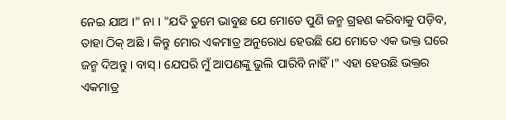ନେଇ ଯାଅ ।" ନା । "ଯଦି ତୁମେ ଭାବୁଛ ଯେ ମୋତେ ପୁଣି ଜନ୍ମ ଗ୍ରହଣ କରିବାକୁ ପଡ଼ିବ, ତାହା ଠିକ୍ ଅଛି । କିନ୍ତୁ ମୋର ଏକମାତ୍ର ଅନୁରୋଧ ହେଉଛି ଯେ ମୋତେ ଏକ ଭକ୍ତ ଘରେ ଜନ୍ମ ଦିଅନ୍ତୁ । ବାସ୍ । ଯେପରି ମୁଁ ଆପଣଙ୍କୁ ଭୁଲି ପାରିବି ନାହିଁ ।" ଏହା ହେଉଛି ଭକ୍ତର ଏକମାତ୍ର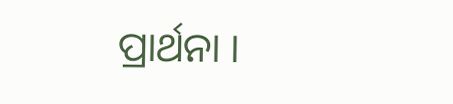ପ୍ରାର୍ଥନା ।